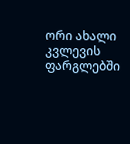ორი ახალი კვლევის ფარგლებში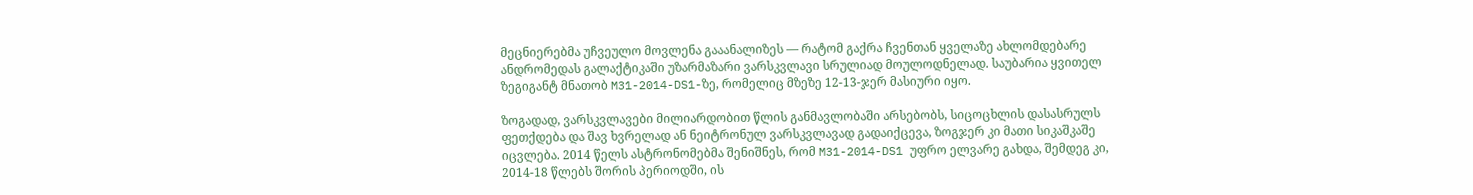მეცნიერებმა უჩვეულო მოვლენა გააანალიზეს — რატომ გაქრა ჩვენთან ყველაზე ახლომდებარე ანდრომედას გალაქტიკაში უზარმაზარი ვარსკვლავი სრულიად მოულოდნელად. საუბარია ყვითელ ზეგიგანტ მნათობ M31-2014-DS1-ზე, რომელიც მზეზე 12-13-ჯერ მასიური იყო.

ზოგადად, ვარსკვლავები მილიარდობით წლის განმავლობაში არსებობს, სიცოცხლის დასასრულს ფეთქდება და შავ ხვრელად ან ნეიტრონულ ვარსკვლავად გადაიქცევა, ზოგჯერ კი მათი სიკაშკაშე იცვლება. 2014 წელს ასტრონომებმა შენიშნეს, რომ M31-2014-DS1 უფრო ელვარე გახდა, შემდეგ კი, 2014-18 წლებს შორის პერიოდში, ის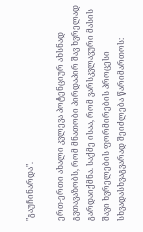"გაუჩინარდა".

ერთ-ერთი ახალი კვლევა პოტენციურ ახსნად გვთავაზობს, რომ მნათობი პირდაპირ შავ ხვრელად გარდაიქმნა. საქმე ისაა, რომ ვარსკვლავური მასის შავი ხვრელების ფორმირების პროცესი სხვადასხვაგვარად შეიძლება წარიმართოს: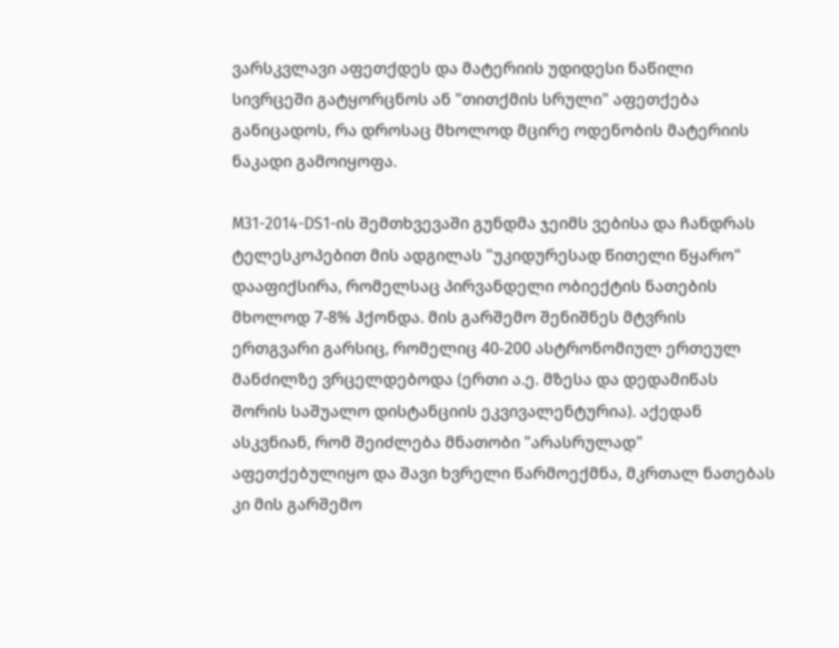ვარსკვლავი აფეთქდეს და მატერიის უდიდესი ნაწილი სივრცეში გატყორცნოს ან "თითქმის სრული" აფეთქება განიცადოს, რა დროსაც მხოლოდ მცირე ოდენობის მატერიის ნაკადი გამოიყოფა.

M31-2014-DS1-ის შემთხვევაში გუნდმა ჯეიმს ვებისა და ჩანდრას ტელესკოპებით მის ადგილას "უკიდურესად წითელი წყარო" დააფიქსირა, რომელსაც პირვანდელი ობიექტის ნათების მხოლოდ 7-8% ჰქონდა. მის გარშემო შენიშნეს მტვრის ერთგვარი გარსიც, რომელიც 40-200 ასტრონომიულ ერთეულ მანძილზე ვრცელდებოდა (ერთი ა.ე. მზესა და დედამიწას შორის საშუალო დისტანციის ეკვივალენტურია). აქედან ასკვნიან, რომ შეიძლება მნათობი "არასრულად" აფეთქებულიყო და შავი ხვრელი წარმოექმნა, მკრთალ ნათებას კი მის გარშემო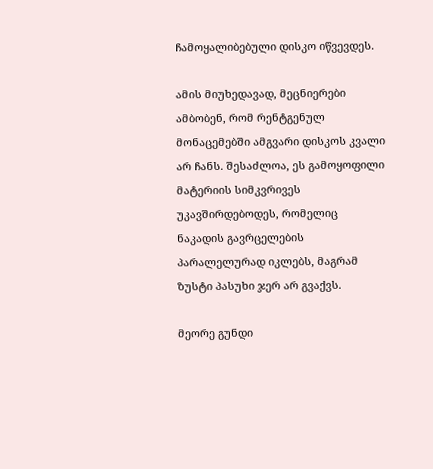ჩამოყალიბებული დისკო იწვევდეს.

ამის მიუხედავად, მეცნიერები ამბობენ, რომ რენტგენულ მონაცემებში ამგვარი დისკოს კვალი არ ჩანს. შესაძლოა, ეს გამოყოფილი მატერიის სიმკვრივეს უკავშირდებოდეს, რომელიც ნაკადის გავრცელების პარალელურად იკლებს, მაგრამ ზუსტი პასუხი ჯერ არ გვაქვს.

მეორე გუნდი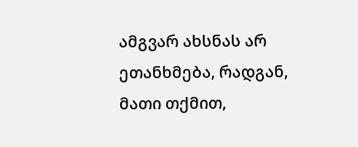ამგვარ ახსნას არ ეთანხმება, რადგან, მათი თქმით,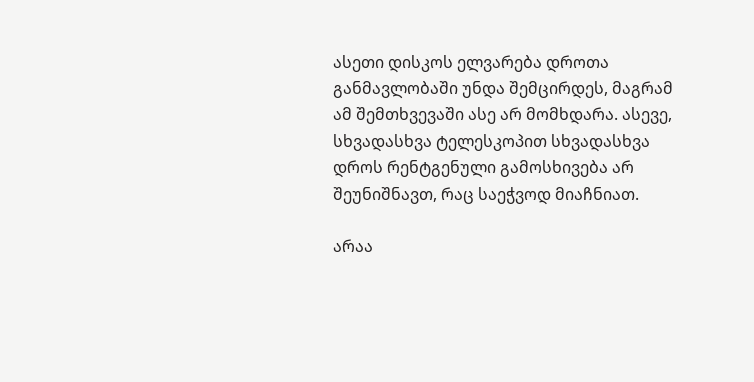ასეთი დისკოს ელვარება დროთა განმავლობაში უნდა შემცირდეს, მაგრამ ამ შემთხვევაში ასე არ მომხდარა. ასევე, სხვადასხვა ტელესკოპით სხვადასხვა დროს რენტგენული გამოსხივება არ შეუნიშნავთ, რაც საეჭვოდ მიაჩნიათ.

არაა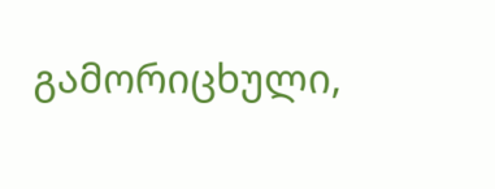გამორიცხული,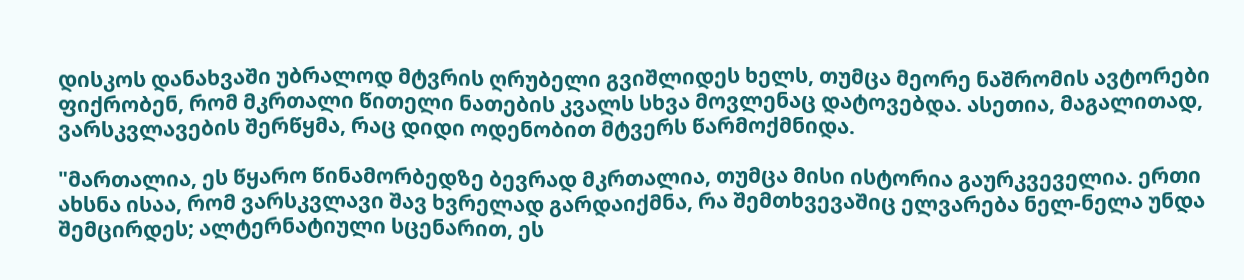დისკოს დანახვაში უბრალოდ მტვრის ღრუბელი გვიშლიდეს ხელს, თუმცა მეორე ნაშრომის ავტორები ფიქრობენ, რომ მკრთალი წითელი ნათების კვალს სხვა მოვლენაც დატოვებდა. ასეთია, მაგალითად, ვარსკვლავების შერწყმა, რაც დიდი ოდენობით მტვერს წარმოქმნიდა.

"მართალია, ეს წყარო წინამორბედზე ბევრად მკრთალია, თუმცა მისი ისტორია გაურკვეველია. ერთი ახსნა ისაა, რომ ვარსკვლავი შავ ხვრელად გარდაიქმნა, რა შემთხვევაშიც ელვარება ნელ-ნელა უნდა შემცირდეს; ალტერნატიული სცენარით, ეს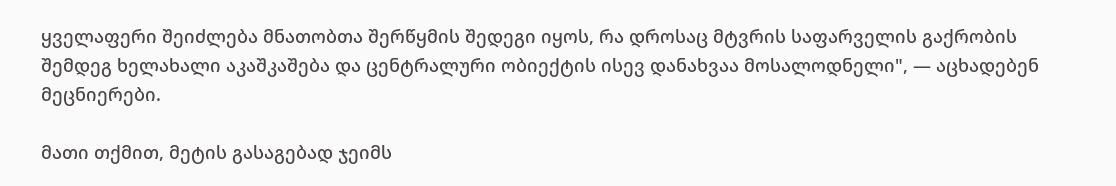ყველაფერი შეიძლება მნათობთა შერწყმის შედეგი იყოს, რა დროსაც მტვრის საფარველის გაქრობის შემდეგ ხელახალი აკაშკაშება და ცენტრალური ობიექტის ისევ დანახვაა მოსალოდნელი", — აცხადებენ მეცნიერები.

მათი თქმით, მეტის გასაგებად ჯეიმს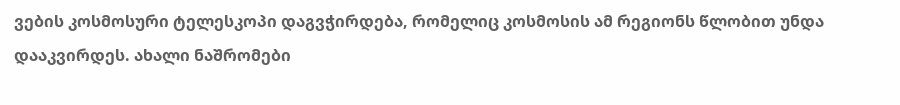ვების კოსმოსური ტელესკოპი დაგვჭირდება, რომელიც კოსმოსის ამ რეგიონს წლობით უნდა დააკვირდეს. ახალი ნაშრომები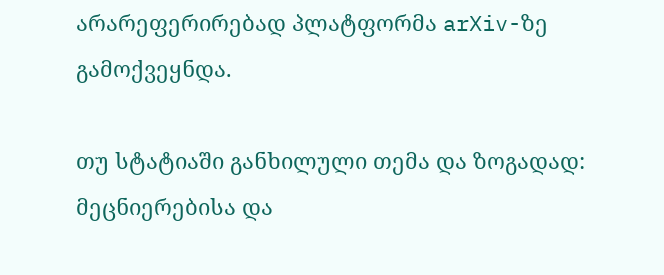არარეფერირებად პლატფორმა arXiv-ზე გამოქვეყნდა.

თუ სტატიაში განხილული თემა და ზოგადად: მეცნიერებისა და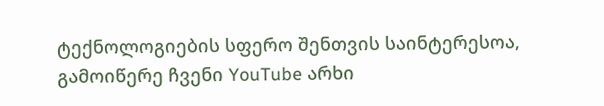ტექნოლოგიების სფერო შენთვის საინტერესოა, გამოიწერე ჩვენი YouTube არხი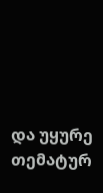და უყურე თემატურ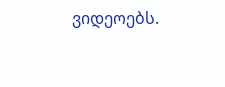ვიდეოებს.